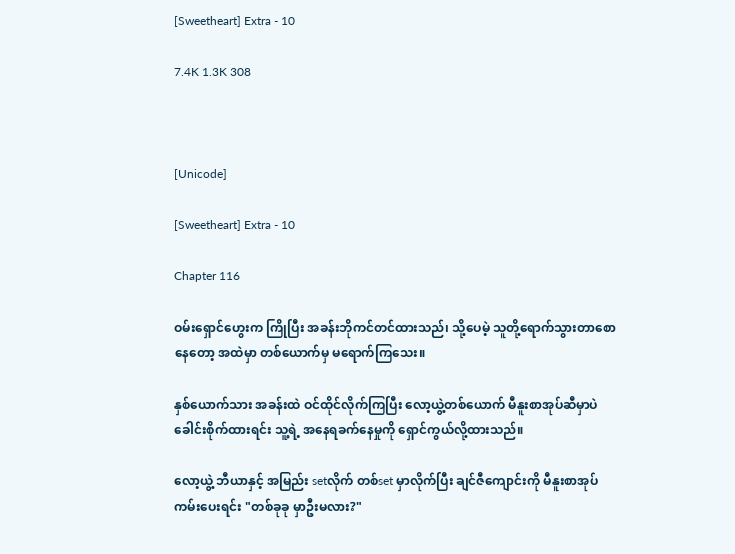[Sweetheart] Extra - 10

7.4K 1.3K 308



[Unicode]

[Sweetheart] Extra - 10

Chapter 116

ဝမ်းရှောင်ဟွေးက ကြိုပြီး အခန်းဘိုကင်တင်ထားသည်၊ သို့ပေမဲ့ သူတို့ရောက်သွားတာစောနေတော့ အထဲမှာ တစ်ယောက်မှ မရောက်ကြသေး။

နှစ်ယောက်သား အခန်းထဲ ဝင်ထိုင်လိုက်ကြပြီး လော့ယွဲ့တစ်ယောက် မီနူးစာအုပ်ဆီမှာပဲ ခေါင်းစိုက်ထားရင်း သူ့ရဲ့ အနေရခက်နေမှုကို ရှောင်ကွယ်လို့ထားသည်။

လော့ယွဲ့ ဘီယာနှင့် အမြည်း setလိုက် တစ်set မှာလိုက်ပြီး ချင်ဇီကျောင်းကို မီနူးစာအုပ် ကမ်းပေးရင်း "တစ်ခုခု မှာဦးမလား?"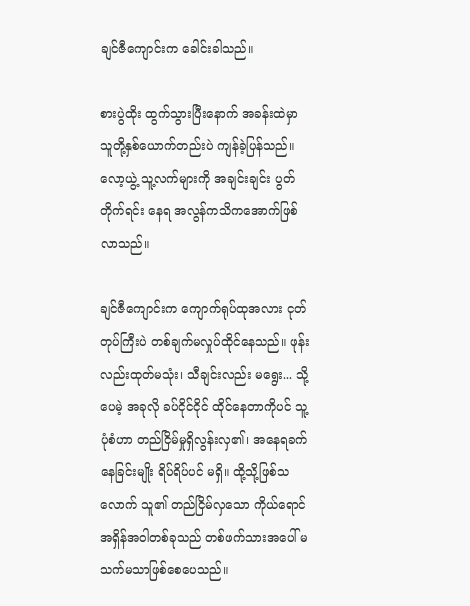ချင်ဇီကျောင်းက ခေါင်းခါသည်။

စားပွဲထိုး ထွက်သွားပြီးနောက် အခန်းထဲမှာ သူတို့နှစ်ယောက်တည်းပဲ ကျန်ခဲ့ပြန်သည်။ လော့ယွဲ့ သူ့လက်များကို အချင်းချင်း ပွတ်တိုက်ရင်း နေရ အလွန်ကသိကအောက်ဖြစ်လာသည်။

ချင်ဇီကျောင်းက ကျောက်ရုပ်ထုအလား ငုတ်တုပ်ကြီးပဲ တစ်ချက်မလှုပ်ထိုင်နေသည်။ ဖုန်းလည်းထုတ်မသုံး၊ သီချင်းလည်း မရွေး... သို့ပေမဲ့ အခုလို ခပ်ငိုင်ငိုင် ထိုင်နေတာကိုပင် သူ့ပုံစံဟာ တည်ငြိမ်မှုရှိလွန်းလှ၏၊ အနေရခက်နေခြင်းမျိုး ရိပ်ရိပ်ပင် မရှိ။ ထို့သို့ဖြစ်သလောက် သူ၏ တည်ငြိမ်လှသော ကိုယ်ရောင်အရှိန်အဝါတစ်ခုသည် တစ်ဖက်သားအပေါ် မသက်မသာဖြစ်စေပေသည်။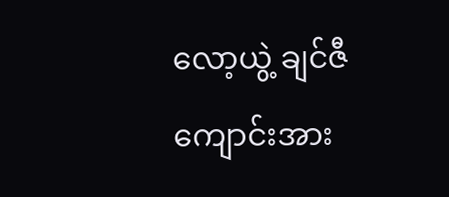လော့ယွဲ့ ချင်ဇီကျောင်းအား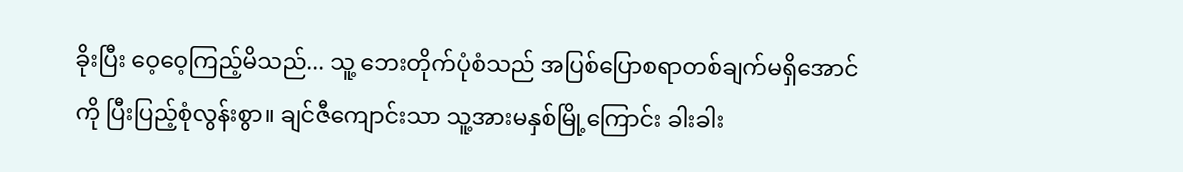ခိုးပြီး ဝေ့ဝေ့ကြည့်မိသည်... သူ့ ဘေးတိုက်ပုံစံသည် အပြစ်ပြောစရာတစ်ချက်မရှိအောင်ကို ပြီးပြည့်စုံလွန်းစွာ။ ချင်ဇီကျောင်းသာ သူ့အားမနှစ်မြို့ကြောင်း ခါးခါး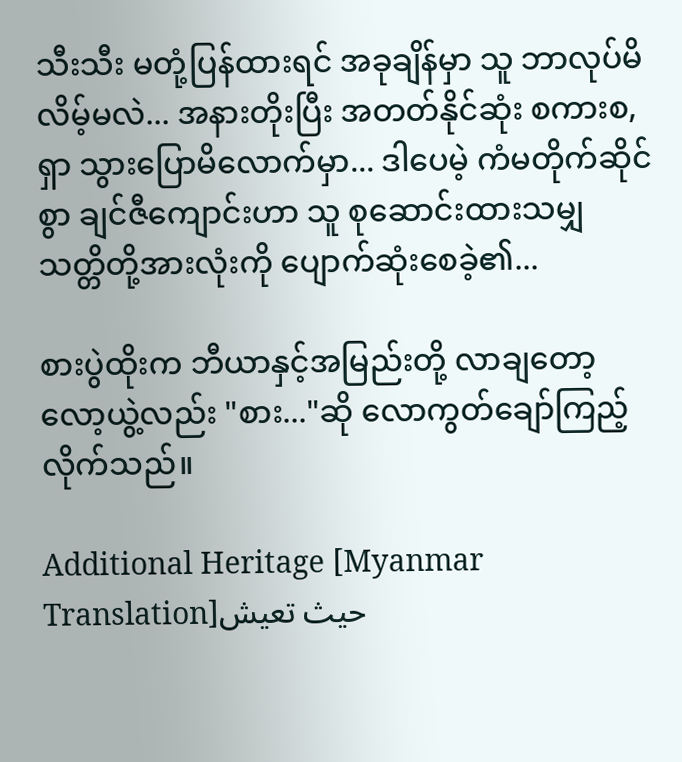သီးသီး မတုံ့ပြန်ထားရင် အခုချိန်မှာ သူ ဘာလုပ်မိလိမ့်မလဲ... အနားတိုးပြီး အတတ်နိုင်ဆုံး စကားစ,ရှာ သွားပြောမိလောက်မှာ... ဒါပေမဲ့ ကံမတိုက်ဆိုင်စွာ ချင်ဇီကျောင်းဟာ သူ စုဆောင်းထားသမျှ သတ္တိတို့အားလုံးကို ပျောက်ဆုံးစေခဲ့၏...

စားပွဲထိုးက ဘီယာနှင့်အမြည်းတို့ လာချတော့ လော့ယွဲ့လည်း "စား..."ဆို လောကွတ်ချော်ကြည့်လိုက်သည်။

Additional Heritage [Myanmar Translation]حيث تعيش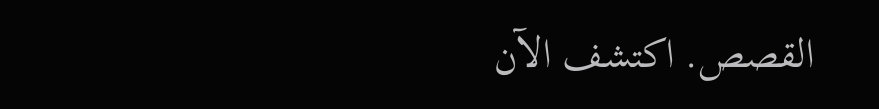القصص. اكتشف الآن